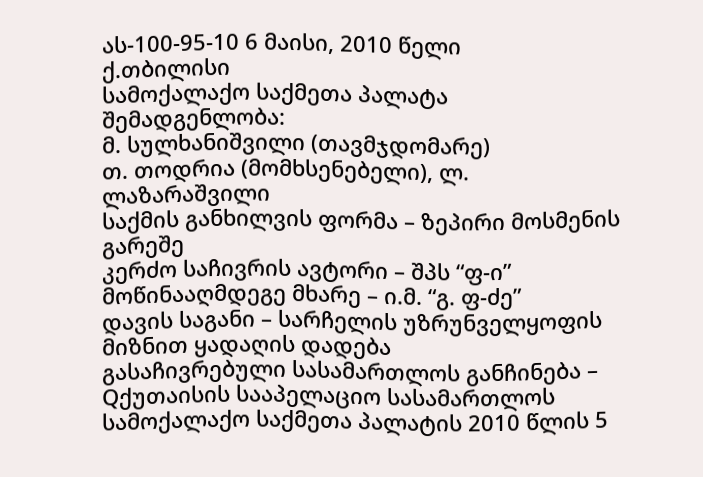ას-100-95-10 6 მაისი, 2010 წელი
ქ.თბილისი
სამოქალაქო საქმეთა პალატა
შემადგენლობა:
მ. სულხანიშვილი (თავმჯდომარე)
თ. თოდრია (მომხსენებელი), ლ. ლაზარაშვილი
საქმის განხილვის ფორმა – ზეპირი მოსმენის გარეშე
კერძო საჩივრის ავტორი – შპს “ფ-ი”
მოწინააღმდეგე მხარე – ი.მ. “გ. ფ-ძე”
დავის საგანი – სარჩელის უზრუნველყოფის მიზნით ყადაღის დადება
გასაჩივრებული სასამართლოს განჩინება – Qქუთაისის სააპელაციო სასამართლოს სამოქალაქო საქმეთა პალატის 2010 წლის 5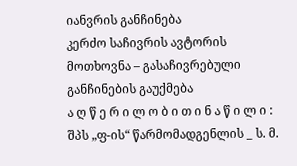იანვრის განჩინება
კერძო საჩივრის ავტორის მოთხოვნა – გასაჩივრებული განჩინების გაუქმება
ა ღ წ ე რ ი ლ ო ბ ი თ ი ნ ა წ ი ლ ი :
შპს „ფ-ის“ წარმომადგენლის _ ს. მ.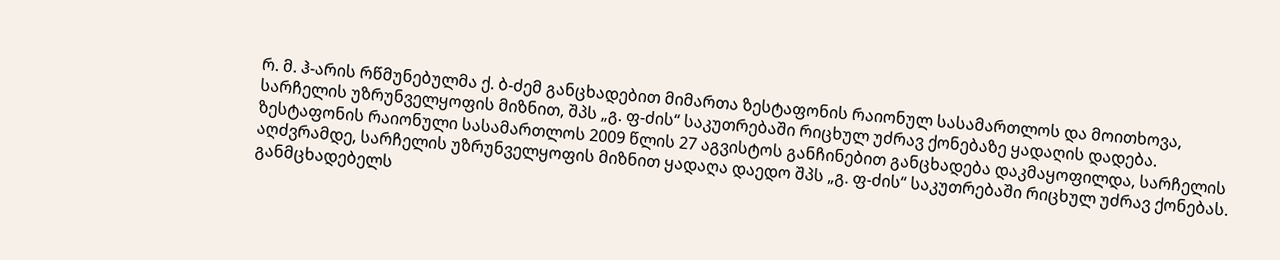რ. მ. ჰ-არის რწმუნებულმა ქ. ბ-ძემ განცხადებით მიმართა ზესტაფონის რაიონულ სასამართლოს და მოითხოვა, სარჩელის უზრუნველყოფის მიზნით, შპს „გ. ფ-ძის“ საკუთრებაში რიცხულ უძრავ ქონებაზე ყადაღის დადება.
ზესტაფონის რაიონული სასამართლოს 2009 წლის 27 აგვისტოს განჩინებით განცხადება დაკმაყოფილდა, სარჩელის აღძვრამდე, სარჩელის უზრუნველყოფის მიზნით ყადაღა დაედო შპს „გ. ფ-ძის“ საკუთრებაში რიცხულ უძრავ ქონებას. განმცხადებელს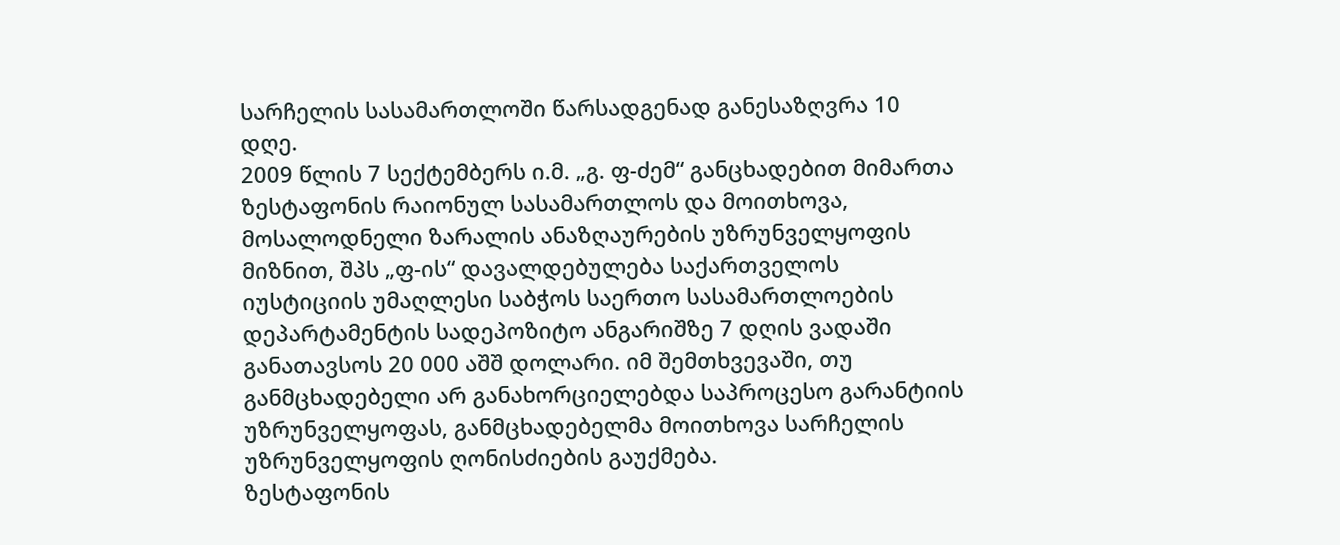სარჩელის სასამართლოში წარსადგენად განესაზღვრა 10 დღე.
2009 წლის 7 სექტემბერს ი.მ. „გ. ფ-ძემ“ განცხადებით მიმართა ზესტაფონის რაიონულ სასამართლოს და მოითხოვა, მოსალოდნელი ზარალის ანაზღაურების უზრუნველყოფის მიზნით, შპს „ფ-ის“ დავალდებულება საქართველოს იუსტიციის უმაღლესი საბჭოს საერთო სასამართლოების დეპარტამენტის სადეპოზიტო ანგარიშზე 7 დღის ვადაში განათავსოს 20 000 აშშ დოლარი. იმ შემთხვევაში, თუ განმცხადებელი არ განახორციელებდა საპროცესო გარანტიის უზრუნველყოფას, განმცხადებელმა მოითხოვა სარჩელის უზრუნველყოფის ღონისძიების გაუქმება.
ზესტაფონის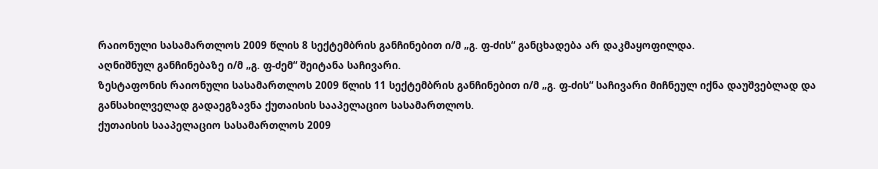რაიონული სასამართლოს 2009 წლის 8 სექტემბრის განჩინებით ი/მ „გ. ფ-ძის“ განცხადება არ დაკმაყოფილდა.
აღნიშნულ განჩინებაზე ი/მ „გ. ფ-ძემ“ შეიტანა საჩივარი.
ზესტაფონის რაიონული სასამართლოს 2009 წლის 11 სექტემბრის განჩინებით ი/მ „გ. ფ-ძის“ საჩივარი მიჩნეულ იქნა დაუშვებლად და განსახილველად გადაეგზავნა ქუთაისის სააპელაციო სასამართლოს.
ქუთაისის სააპელაციო სასამართლოს 2009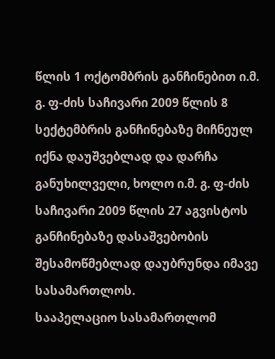წლის 1 ოქტომბრის განჩინებით ი.მ. გ. ფ-ძის საჩივარი 2009 წლის 8 სექტემბრის განჩინებაზე მიჩნეულ იქნა დაუშვებლად და დარჩა განუხილველი, ხოლო ი.მ. გ. ფ-ძის საჩივარი 2009 წლის 27 აგვისტოს განჩინებაზე დასაშვებობის შესამოწმებლად დაუბრუნდა იმავე სასამართლოს.
სააპელაციო სასამართლომ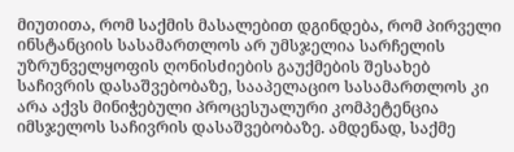მიუთითა, რომ საქმის მასალებით დგინდება, რომ პირველი ინსტანციის სასამართლოს არ უმსჯელია სარჩელის უზრუნველყოფის ღონისძიების გაუქმების შესახებ საჩივრის დასაშვებობაზე, სააპელაციო სასამართლოს კი არა აქვს მინიჭებული პროცესუალური კომპეტენცია იმსჯელოს საჩივრის დასაშვებობაზე. ამდენად, საქმე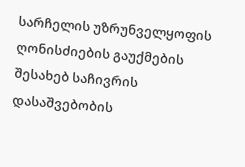სარჩელის უზრუნველყოფის ღონისძიების გაუქმების შესახებ საჩივრის დასაშვებობის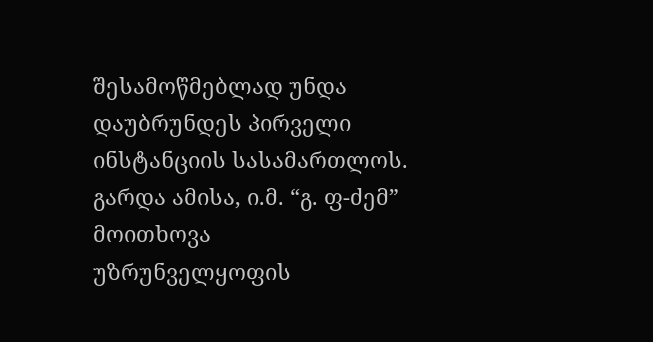შესამოწმებლად უნდა დაუბრუნდეს პირველი ინსტანციის სასამართლოს. გარდა ამისა, ი.მ. “გ. ფ-ძემ” მოითხოვა უზრუნველყოფის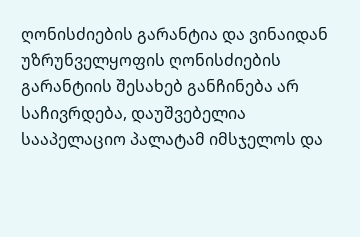ღონისძიების გარანტია და ვინაიდან უზრუნველყოფის ღონისძიების გარანტიის შესახებ განჩინება არ საჩივრდება, დაუშვებელია სააპელაციო პალატამ იმსჯელოს და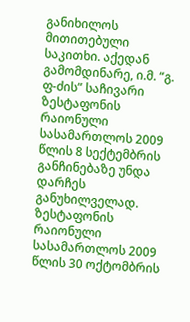განიხილოს მითითებული საკითხი. აქედან გამომდინარე, ი.მ. “გ. ფ-ძის” საჩივარი ზესტაფონის რაიონული სასამართლოს 2009 წლის 8 სექტემბრის განჩინებაზე უნდა დარჩეს განუხილველად.
ზესტაფონის რაიონული სასამართლოს 2009 წლის 30 ოქტომბრის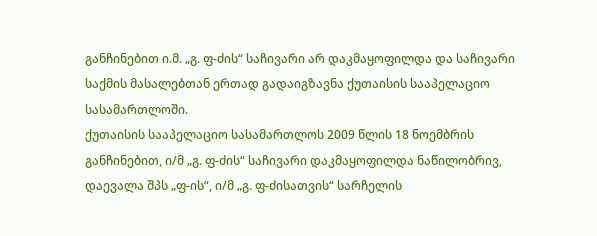განჩინებით ი.მ. „გ. ფ-ძის“ საჩივარი არ დაკმაყოფილდა და საჩივარი საქმის მასალებთან ერთად გადაიგზავნა ქუთაისის სააპელაციო სასამართლოში.
ქუთაისის სააპელაციო სასამართლოს 2009 წლის 18 ნოემბრის განჩინებით, ი/მ „გ. ფ-ძის“ საჩივარი დაკმაყოფილდა ნაწილობრივ, დაევალა შპს „ფ-ის“, ი/მ „გ. ფ-ძისათვის“ სარჩელის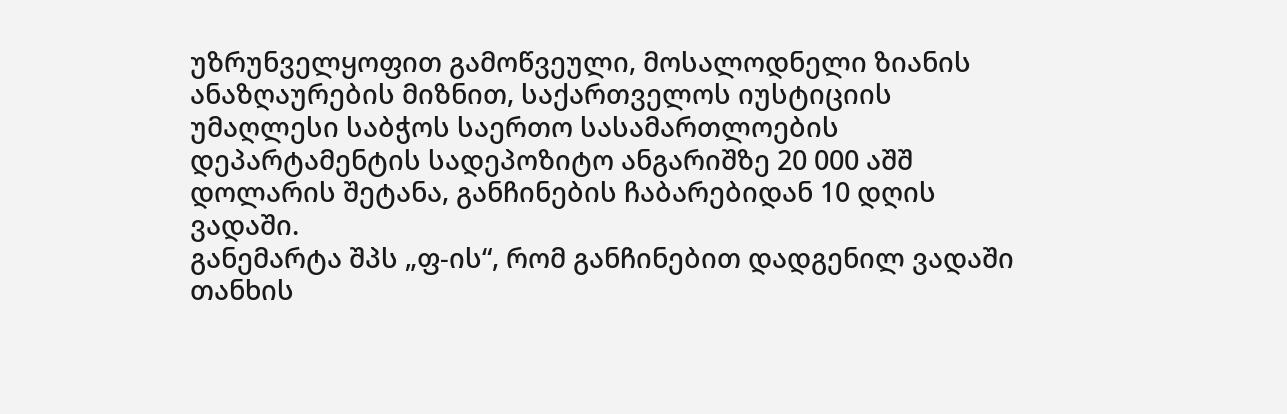უზრუნველყოფით გამოწვეული, მოსალოდნელი ზიანის ანაზღაურების მიზნით, საქართველოს იუსტიციის უმაღლესი საბჭოს საერთო სასამართლოების დეპარტამენტის სადეპოზიტო ანგარიშზე 20 000 აშშ დოლარის შეტანა, განჩინების ჩაბარებიდან 10 დღის ვადაში.
განემარტა შპს „ფ-ის“, რომ განჩინებით დადგენილ ვადაში თანხის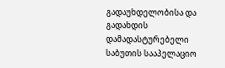გადაუხდელობისა და გადახდის დამადასტურებელი საბუთის სააპელაციო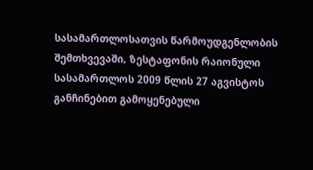სასამართლოსათვის წარმოუდგენლობის შემთხვევაში, ზესტაფონის რაიონული სასამართლოს 2009 წლის 27 აგვისტოს განჩინებით გამოყენებული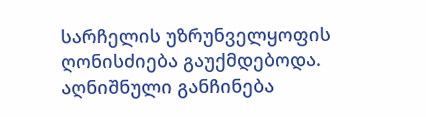სარჩელის უზრუნველყოფის ღონისძიება გაუქმდებოდა.
აღნიშნული განჩინება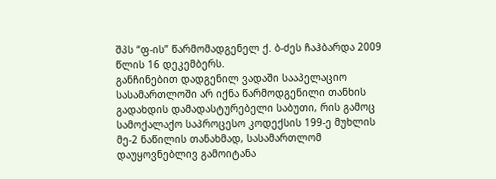შპს “ფ-ის” წარმომადგენელ ქ. ბ-ძეს ჩაჰბარდა 2009 წლის 16 დეკემბერს.
განჩინებით დადგენილ ვადაში სააპელაციო სასამართლოში არ იქნა წარმოდგენილი თანხის გადახდის დამადასტურებელი საბუთი, რის გამოც სამოქალაქო საპროცესო კოდექსის 199-ე მუხლის მე-2 ნაწილის თანახმად, სასამართლომ დაუყოვნებლივ გამოიტანა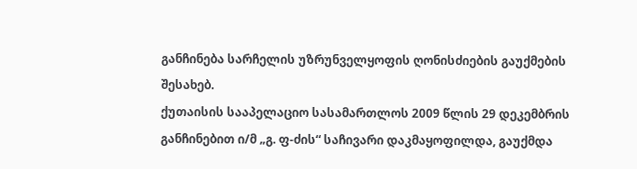განჩინება სარჩელის უზრუნველყოფის ღონისძიების გაუქმების შესახებ.
ქუთაისის სააპელაციო სასამართლოს 2009 წლის 29 დეკემბრის განჩინებით ი/მ „გ. ფ-ძის“ საჩივარი დაკმაყოფილდა, გაუქმდა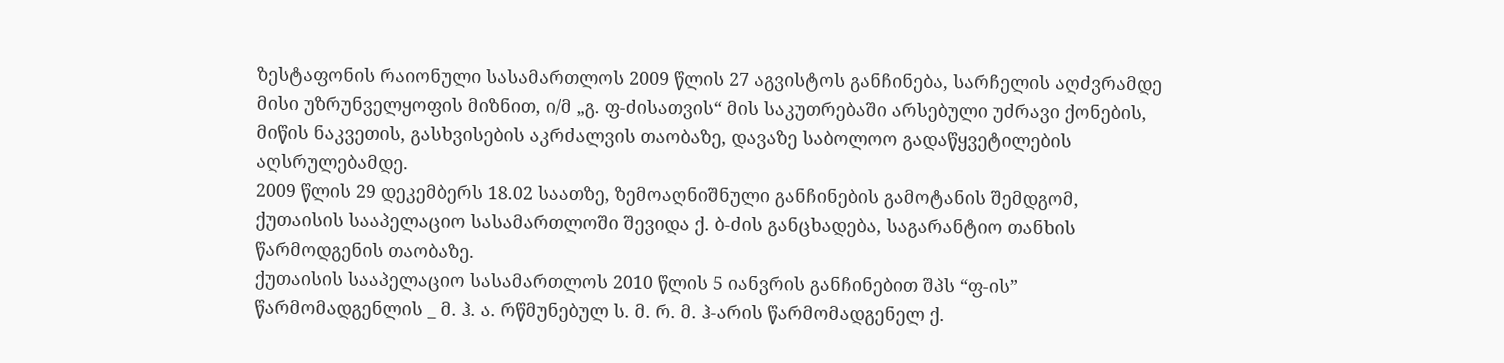ზესტაფონის რაიონული სასამართლოს 2009 წლის 27 აგვისტოს განჩინება, სარჩელის აღძვრამდე მისი უზრუნველყოფის მიზნით, ი/მ „გ. ფ-ძისათვის“ მის საკუთრებაში არსებული უძრავი ქონების, მიწის ნაკვეთის, გასხვისების აკრძალვის თაობაზე, დავაზე საბოლოო გადაწყვეტილების აღსრულებამდე.
2009 წლის 29 დეკემბერს 18.02 საათზე, ზემოაღნიშნული განჩინების გამოტანის შემდგომ, ქუთაისის სააპელაციო სასამართლოში შევიდა ქ. ბ-ძის განცხადება, საგარანტიო თანხის წარმოდგენის თაობაზე.
ქუთაისის სააპელაციო სასამართლოს 2010 წლის 5 იანვრის განჩინებით შპს “ფ-ის” წარმომადგენლის _ მ. ჰ. ა. რწმუნებულ ს. მ. რ. მ. ჰ-არის წარმომადგენელ ქ.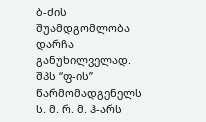ბ-ძის შუამდგომლობა დარჩა განუხილველად. შპს “ფ-ის” წარმომადგენელს ს. მ. რ. მ. ჰ-არს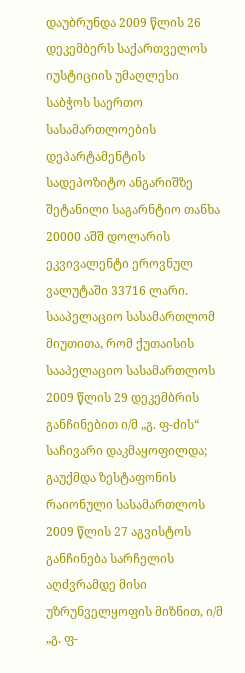დაუბრუნდა 2009 წლის 26 დეკემბერს საქართველოს იუსტიციის უმაღლესი საბჭოს საერთო სასამართლოების დეპარტამენტის სადეპოზიტო ანგარიშზე შეტანილი საგარნტიო თანხა 20000 აშშ დოლარის ეკვივალენტი ეროვნულ ვალუტაში 33716 ლარი.
სააპელაციო სასამართლომ მიუთითა, რომ ქუთაისის სააპელაციო სასამართლოს 2009 წლის 29 დეკემბრის განჩინებით ი/მ „გ. ფ-ძის“ საჩივარი დაკმაყოფილდა; გაუქმდა ზესტაფონის რაიონული სასამართლოს 2009 წლის 27 აგვისტოს განჩინება სარჩელის აღძვრამდე მისი უზრუნველყოფის მიზნით, ი/მ „გ. ფ-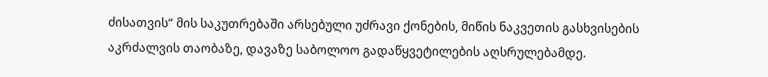ძისათვის“ მის საკუთრებაში არსებული უძრავი ქონების, მიწის ნაკვეთის გასხვისების აკრძალვის თაობაზე, დავაზე საბოლოო გადაწყვეტილების აღსრულებამდე.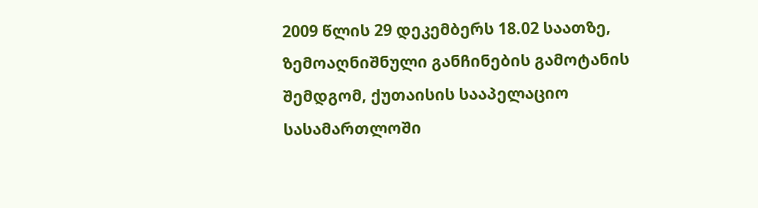2009 წლის 29 დეკემბერს 18.02 საათზე, ზემოაღნიშნული განჩინების გამოტანის შემდგომ, ქუთაისის სააპელაციო სასამართლოში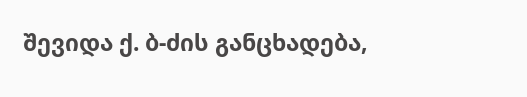შევიდა ქ. ბ-ძის განცხადება,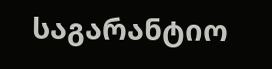საგარანტიო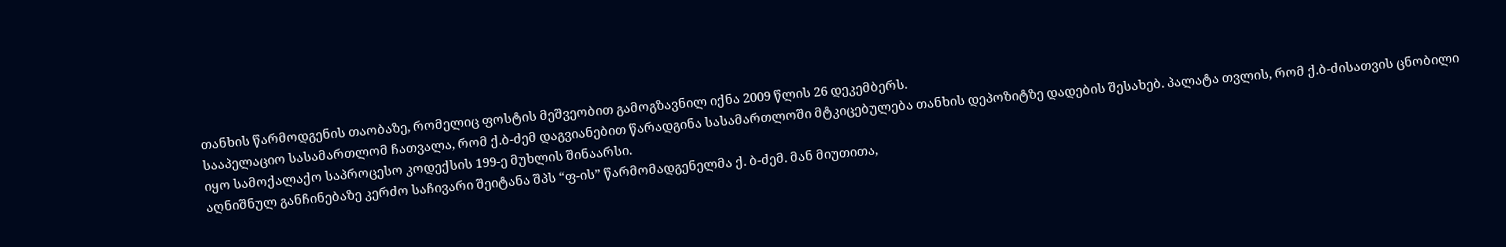თანხის წარმოდგენის თაობაზე, რომელიც ფოსტის მეშვეობით გამოგზავნილ იქნა 2009 წლის 26 დეკემბერს.
სააპელაციო სასამართლომ ჩათვალა, რომ ქ.ბ-ძემ დაგვიანებით წარადგინა სასამართლოში მტკიცებულება თანხის დეპოზიტზე დადების შესახებ. პალატა თვლის, რომ ქ.ბ-ძისათვის ცნობილი იყო სამოქალაქო საპროცესო კოდექსის 199-ე მუხლის შინაარსი.
აღნიშნულ განჩინებაზე კერძო საჩივარი შეიტანა შპს “ფ-ის” წარმომადგენელმა ქ. ბ-ძემ. მან მიუთითა,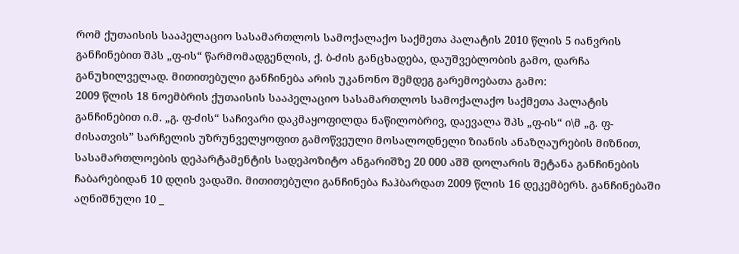რომ ქუთაისის სააპელაციო სასამართლოს სამოქალაქო საქმეთა პალატის 2010 წლის 5 იანვრის განჩინებით შპს „ფ-ის“ წარმომადგენლის, ქ. ბ-ძის განცხადება, დაუშვებლობის გამო, დარჩა განუხილველად. მითითებული განჩინება არის უკანონო შემდეგ გარემოებათა გამო:
2009 წლის 18 ნოემბრის ქუთაისის სააპელაციო სასამართლოს სამოქალაქო საქმეთა პალატის განჩინებით ი.მ. „გ. ფ-ძის“ საჩივარი დაკმაყოფილდა ნაწილობრივ, დაევალა შპს „ფ-ის“ ი\მ „გ. ფ-ძისათვის” სარჩელის უზრუნველყოფით გამოწვეული მოსალოდნელი ზიანის ანაზღაურების მიზნით, სასამართლოების დეპარტამენტის სადეპოზიტო ანგარიშზე 20 000 აშშ დოლარის შეტანა განჩინების ჩაბარებიდან 10 დღის ვადაში. მითითებული განჩინება ჩაჰბარდათ 2009 წლის 16 დეკემბერს. განჩინებაში აღნიშნული 10 _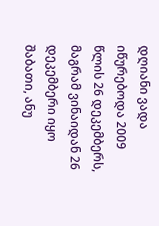დღიანი ვადა იწურებოდა 2009 წლის 26 დეკემბერს, მაგრამ ვინაიდან 26 დეკემბერი იყო შაბათი, ანუ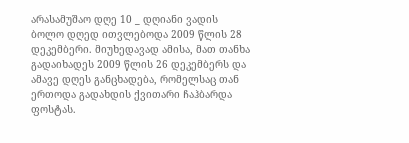არასამუშაო დღე 10 _ დღიანი ვადის ბოლო დღედ ითვლებოდა 2009 წლის 28 დეკემბერი. მიუხედავად ამისა, მათ თანხა გადაიხადეს 2009 წლის 26 დეკემბერს და ამავე დღეს განცხადება, რომელსაც თან ერთოდა გადახდის ქვითარი ჩაჰბარდა ფოსტას.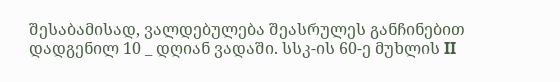შესაბამისად, ვალდებულება შეასრულეს განჩინებით დადგენილ 10 _ დღიან ვადაში. სსკ-ის 60-ე მუხლის II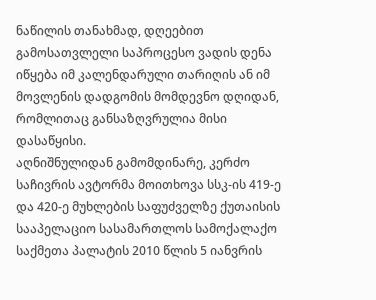ნაწილის თანახმად, დღეებით გამოსათვლელი საპროცესო ვადის დენა იწყება იმ კალენდარული თარიღის ან იმ მოვლენის დადგომის მომდევნო დღიდან, რომლითაც განსაზღვრულია მისი დასაწყისი.
აღნიშნულიდან გამომდინარე, კერძო საჩივრის ავტორმა მოითხოვა სსკ-ის 419-ე და 420-ე მუხლების საფუძველზე ქუთაისის სააპელაციო სასამართლოს სამოქალაქო საქმეთა პალატის 2010 წლის 5 იანვრის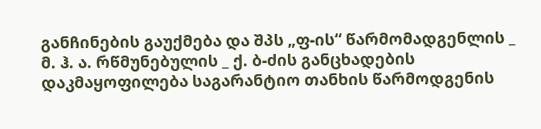განჩინების გაუქმება და შპს „ფ-ის“ წარმომადგენლის _ მ. ჰ. ა. რწმუნებულის _ ქ. ბ-ძის განცხადების დაკმაყოფილება საგარანტიო თანხის წარმოდგენის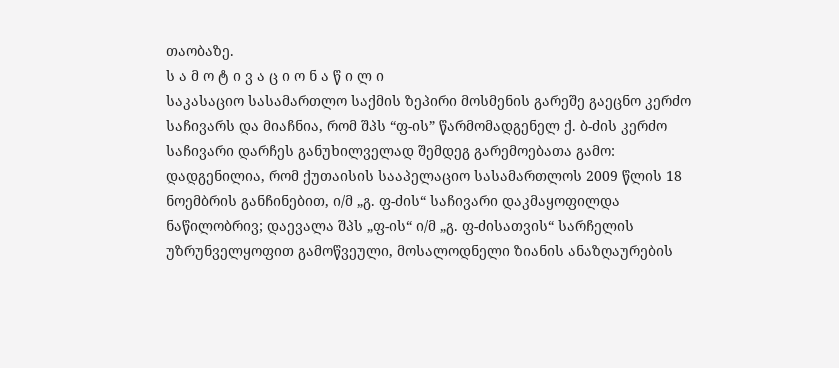თაობაზე.
ს ა მ ო ტ ი ვ ა ც ი ო ნ ა წ ი ლ ი
საკასაციო სასამართლო საქმის ზეპირი მოსმენის გარეშე გაეცნო კერძო საჩივარს და მიაჩნია, რომ შპს “ფ-ის” წარმომადგენელ ქ. ბ-ძის კერძო საჩივარი დარჩეს განუხილველად შემდეგ გარემოებათა გამო:
დადგენილია, რომ ქუთაისის სააპელაციო სასამართლოს 2009 წლის 18 ნოემბრის განჩინებით, ი/მ „გ. ფ-ძის“ საჩივარი დაკმაყოფილდა ნაწილობრივ; დაევალა შპს „ფ-ის“ ი/მ „გ. ფ-ძისათვის“ სარჩელის უზრუნველყოფით გამოწვეული, მოსალოდნელი ზიანის ანაზღაურების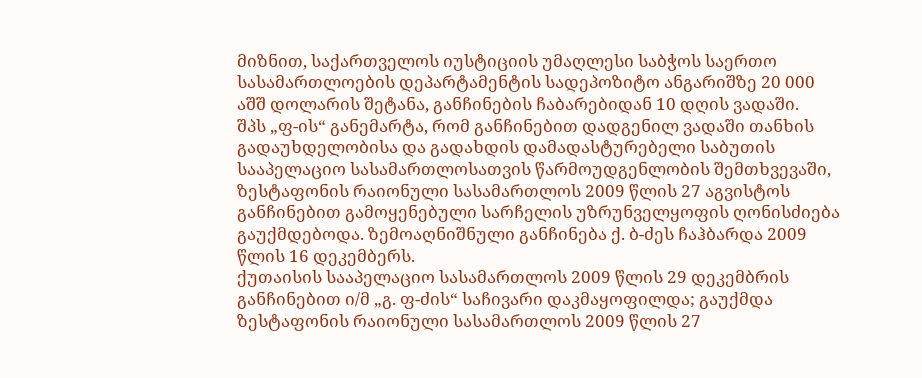მიზნით, საქართველოს იუსტიციის უმაღლესი საბჭოს საერთო სასამართლოების დეპარტამენტის სადეპოზიტო ანგარიშზე 20 000 აშშ დოლარის შეტანა, განჩინების ჩაბარებიდან 10 დღის ვადაში.
შპს „ფ-ის“ განემარტა, რომ განჩინებით დადგენილ ვადაში თანხის გადაუხდელობისა და გადახდის დამადასტურებელი საბუთის სააპელაციო სასამართლოსათვის წარმოუდგენლობის შემთხვევაში, ზესტაფონის რაიონული სასამართლოს 2009 წლის 27 აგვისტოს განჩინებით გამოყენებული სარჩელის უზრუნველყოფის ღონისძიება გაუქმდებოდა. ზემოაღნიშნული განჩინება ქ. ბ-ძეს ჩაჰბარდა 2009 წლის 16 დეკემბერს.
ქუთაისის სააპელაციო სასამართლოს 2009 წლის 29 დეკემბრის განჩინებით ი/მ „გ. ფ-ძის“ საჩივარი დაკმაყოფილდა; გაუქმდა ზესტაფონის რაიონული სასამართლოს 2009 წლის 27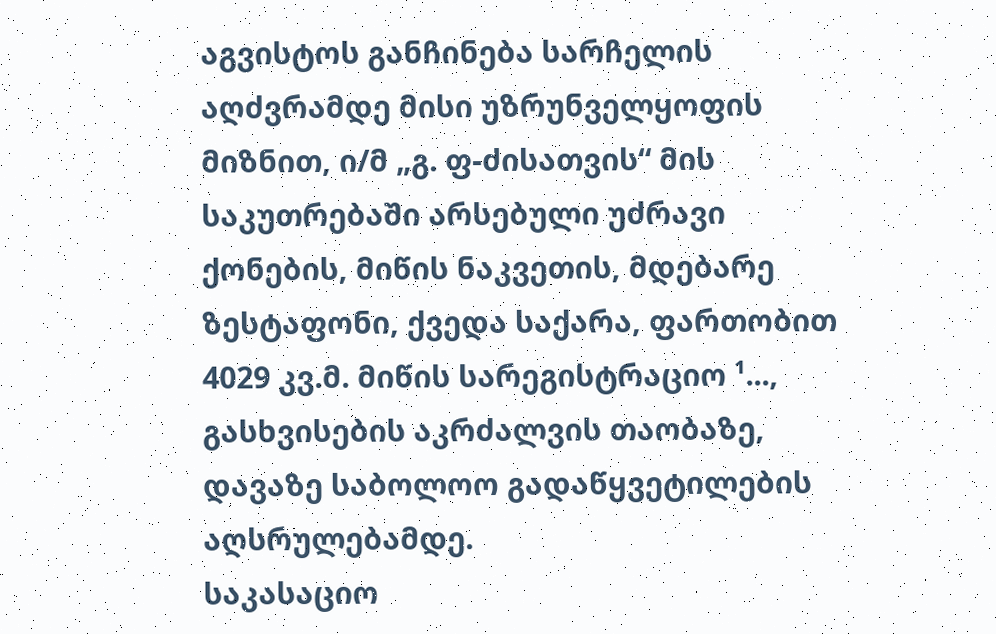აგვისტოს განჩინება სარჩელის აღძვრამდე მისი უზრუნველყოფის მიზნით, ი/მ „გ. ფ-ძისათვის“ მის საკუთრებაში არსებული უძრავი ქონების, მიწის ნაკვეთის, მდებარე ზესტაფონი, ქვედა საქარა, ფართობით 4029 კვ.მ. მიწის სარეგისტრაციო ¹..., გასხვისების აკრძალვის თაობაზე, დავაზე საბოლოო გადაწყვეტილების აღსრულებამდე.
საკასაციო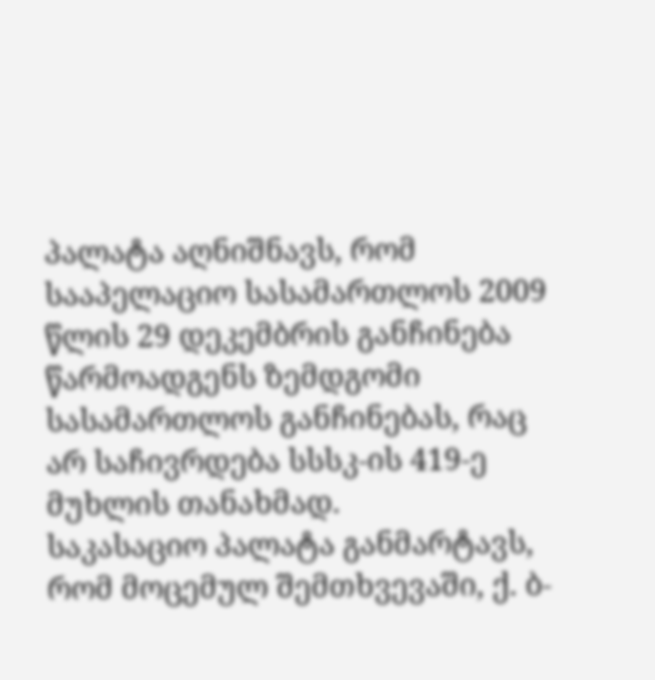პალატა აღნიშნავს, რომ სააპელაციო სასამართლოს 2009 წლის 29 დეკემბრის განჩინება წარმოადგენს ზემდგომი სასამართლოს განჩინებას, რაც არ საჩივრდება სსსკ-ის 419-ე მუხლის თანახმად.
საკასაციო პალატა განმარტავს, რომ მოცემულ შემთხვევაში, ქ. ბ-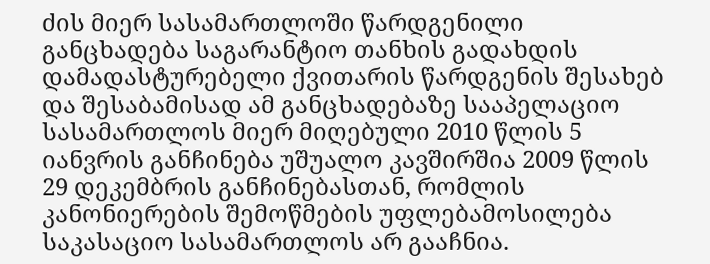ძის მიერ სასამართლოში წარდგენილი განცხადება საგარანტიო თანხის გადახდის დამადასტურებელი ქვითარის წარდგენის შესახებ და შესაბამისად ამ განცხადებაზე სააპელაციო სასამართლოს მიერ მიღებული 2010 წლის 5 იანვრის განჩინება უშუალო კავშირშია 2009 წლის 29 დეკემბრის განჩინებასთან, რომლის კანონიერების შემოწმების უფლებამოსილება საკასაციო სასამართლოს არ გააჩნია.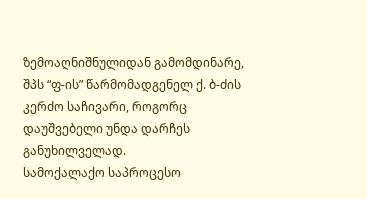ზემოაღნიშნულიდან გამომდინარე, შპს “ფ-ის” წარმომადგენელ ქ. ბ-ძის კერძო საჩივარი, როგორც დაუშვებელი უნდა დარჩეს განუხილველად.
სამოქალაქო საპროცესო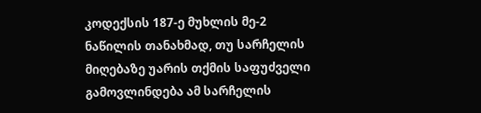კოდექსის 187-ე მუხლის მე-2 ნაწილის თანახმად, თუ სარჩელის მიღებაზე უარის თქმის საფუძველი გამოვლინდება ამ სარჩელის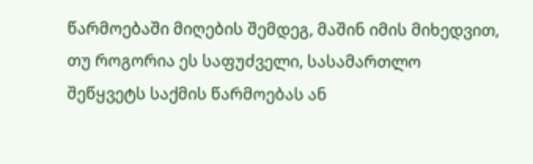წარმოებაში მიღების შემდეგ, მაშინ იმის მიხედვით, თუ როგორია ეს საფუძველი, სასამართლო შეწყვეტს საქმის წარმოებას ან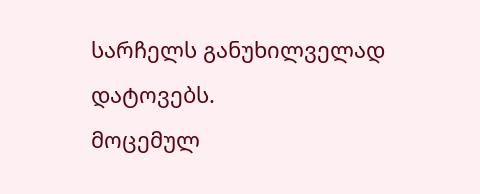სარჩელს განუხილველად დატოვებს.
მოცემულ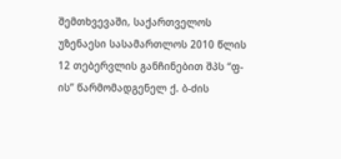შემთხვევაში, საქართველოს უზენაესი სასამართლოს 2010 წლის 12 თებერვლის განჩინებით შპს “ფ-ის” წარმომადგენელ ქ. ბ-ძის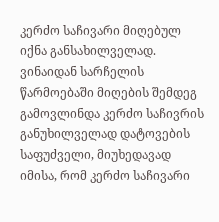კერძო საჩივარი მიღებულ იქნა განსახილველად. ვინაიდან სარჩელის წარმოებაში მიღების შემდეგ გამოვლინდა კერძო საჩივრის განუხილველად დატოვების საფუძველი, მიუხედავად იმისა, რომ კერძო საჩივარი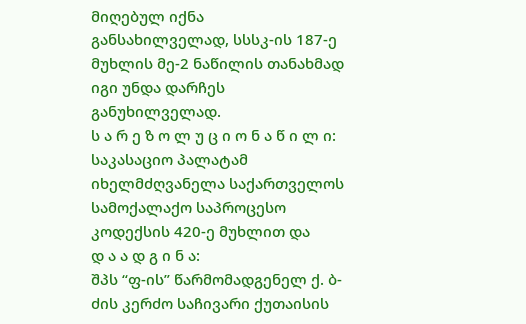მიღებულ იქნა განსახილველად, სსსკ-ის 187-ე მუხლის მე-2 ნაწილის თანახმად იგი უნდა დარჩეს განუხილველად.
ს ა რ ე ზ ო ლ უ ც ი ო ნ ა წ ი ლ ი:
საკასაციო პალატამ იხელმძღვანელა საქართველოს სამოქალაქო საპროცესო კოდექსის 420-ე მუხლით და
დ ა ა დ გ ი ნ ა:
შპს “ფ-ის” წარმომადგენელ ქ. ბ-ძის კერძო საჩივარი ქუთაისის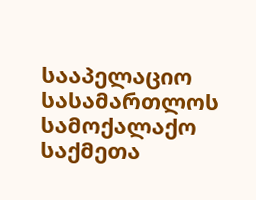სააპელაციო სასამართლოს სამოქალაქო საქმეთა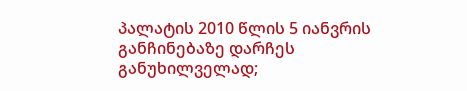პალატის 2010 წლის 5 იანვრის განჩინებაზე დარჩეს განუხილველად;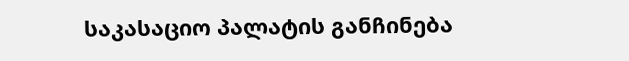საკასაციო პალატის განჩინება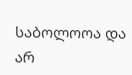საბოლოოა და არ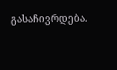გასაჩივრდება.